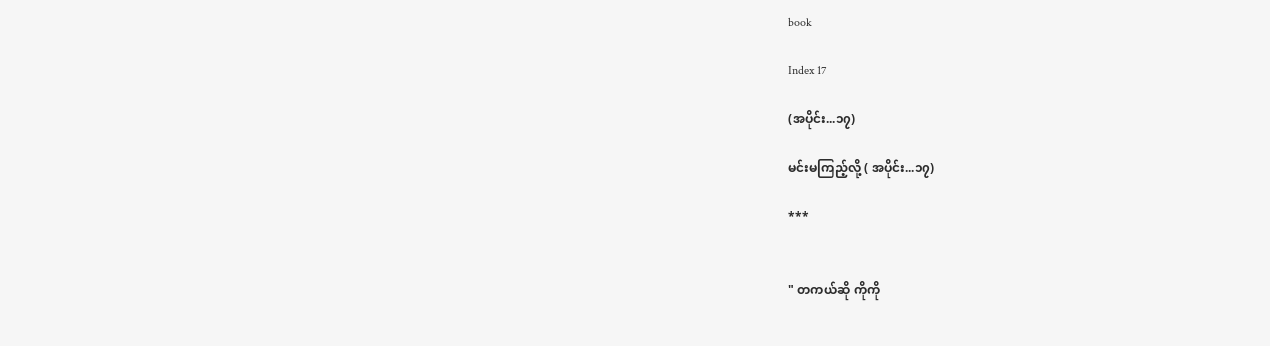book

Index 17

(အပိုင်း...၁၇)

မင်းမကြည့်လို့ ( အပိုင်း...၁၇)

***


" တကယ်ဆို ကိုကို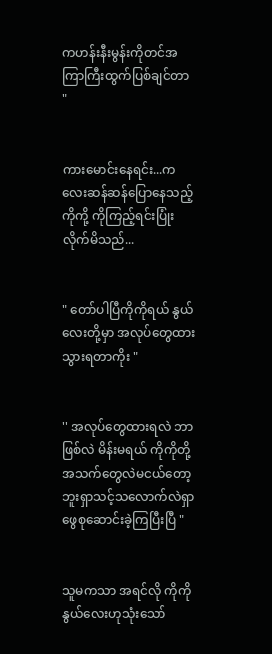ကဟန်းနီးမွန်းကိုတင်အကြာကြီးထွက်ပြစ်ချင်တာ "


ကားမောင်းနေရင်း...ကလေးဆန်ဆန်ပြောနေသည့်ကိုကို့ ကိုကြည့်ရင်းပြုံးလိုက်မိသည်...


" တော်ပါပြီကိုကိုရယ် နွယ်လေးတို့မှာ အလုပ်တွေထားသွားရတာကိုး "


'' အလုပ်တွေထားရလဲ ဘာဖြစ်လဲ မိန်းမရယ် ကိုကိုတို့အသက်တွေလဲမငယ်တော့ဘူးရှာသင့်သလောက်လဲရှာဖွေစုဆောင်းခဲ့ကြပြီးပြီ "


သူမကသာ အရင်လို ကိုကို နွယ်လေးဟုသုံးသော်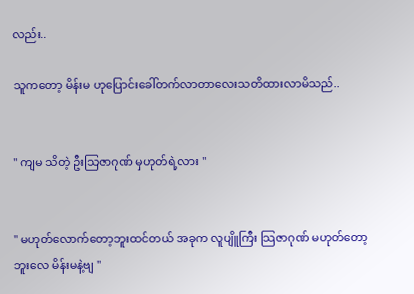လည်း..

သူကတော့ မိန်းမ ဟုပြောင်းခေါ်တက်လာတာလေးသတိထားလာမိသည်..


" ကျမ သိတဲ့ ဦးသြဇာဂုဏ် မှဟုတ်ရဲ့လား "


'' မဟုတ်လောက်တော့ဘူးထင်တယ် အခုက လူပျိူကြီး သြဇာဂုဏ် မဟုတ်တော့ဘူးလေ မိန်းမနဲ့ဗျ "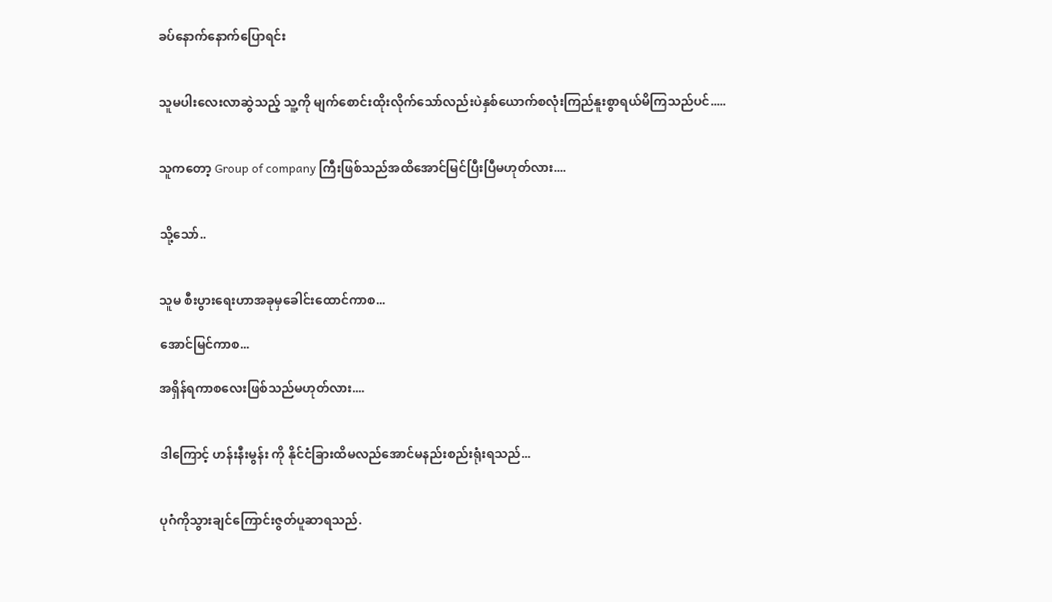ခပ်နောက်နောက်ပြောရင်း


သူမပါးလေးလာဆွဲသည့် သူ့ကို မျက်စောင်းထိုးလိုက်သော်လည်းပဲနှစ်ယောက်စလုံးကြည်နူးစွာရယ်မိကြသည်ပင်.....


သူကတော့ Group of company ကြီးဖြစ်သည်အထိအောင်မြင်ပြီးပြီမဟုတ်လား....


သို့သော်..


သူမ စီးပွားရေးဟာအခုမှခေါင်းထောင်ကာစ...

အောင်မြင်ကာစ...

အရှိန်ရကာစလေးဖြစ်သည်မဟုတ်လား....


ဒါကြောင့် ဟန်းနီးမွန်း ကို နိုင်ငံခြားထိမလည်အောင်မနည်းစည်းရုံးရသည်...


ပုဂံကိုသွားချင်ကြောင်းဇွတ်ပူဆာရသည်.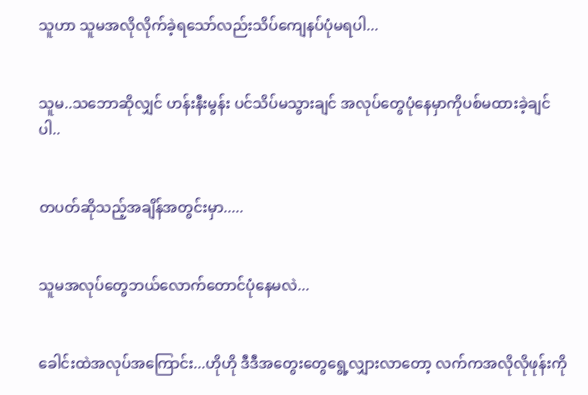သူဟာ သူမအလိုလိုက်ခဲ့ရသော်လည်းသိပ်ကျေနပ်ပုံမရပါ...


သူမ..သဘောဆိုလျှင် ဟန်းနီးမွန်း ပင်သိပ်မသွားချင် အလုပ်တွေပုံနေမှာကိုပစ်မထားခဲ့ချင်ပါ..


တပတ်ဆိုသည့်အချိန်အတွင်းမှာ.....


သူမအလုပ်တွေဘယ်လောက်တောင်ပုံနေမလဲ...


ခေါင်းထဲအလုပ်အကြောင်း...ဟိုဟို ဒီဒီအတွေးတွေရွေ့လျှားလာတော့ လက်ကအလိုလိုဖုန်းကို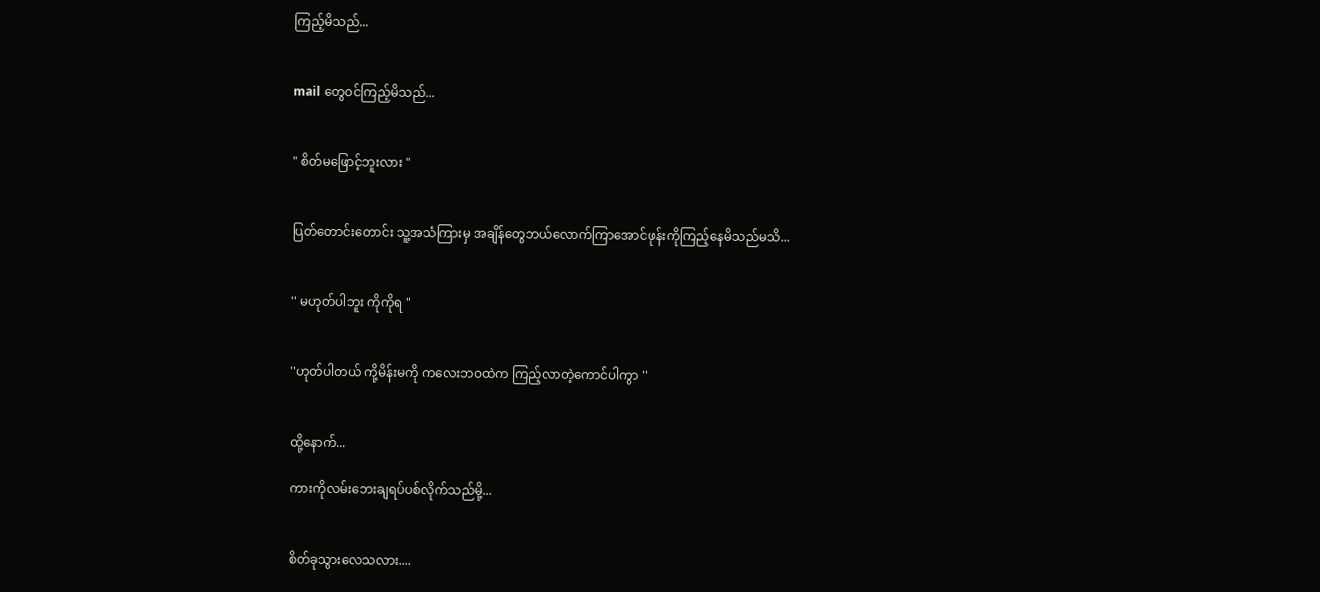ကြည့်မိသည်...


mail တွေဝင်ကြည့်မိသည်...


" စိတ်မဖြောင့်ဘူးလား "


ပြတ်တောင်းတောင်း သူ့အသံကြားမှ အချိန်တွေဘယ်လောက်ကြာအောင်ဖုန်းကိုကြည့်နေမိသည်မသိ...


'' မဟုတ်ပါဘူး ကိုကိုရ "


''ဟုတ်ပါတယ် ကို့မိန်းမကို ကလေးဘဝထဲက ကြည့်လာတဲ့ကောင်ပါကွာ ''


ထို့နောက်...

ကားကိုလမ်းဘေးချရပ်ပစ်လိုက်သည်မို့...


စိတ်ခုသွားလေသလား....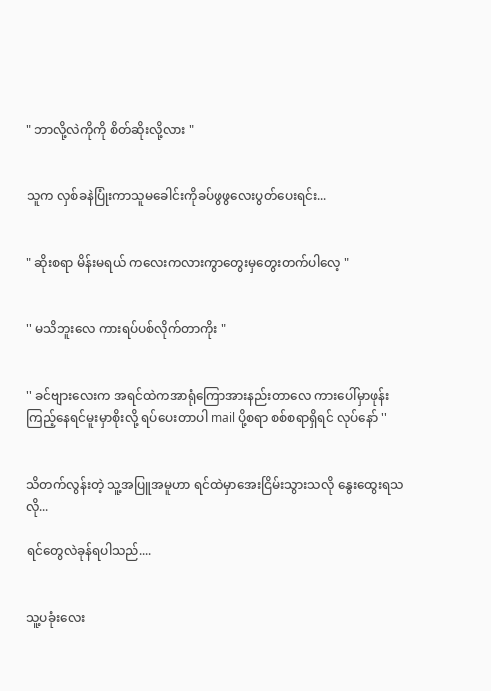" ဘာလို့လဲကိုကို စိတ်ဆိုးလို့လား "


သူက လှစ်ခနဲပြုံးကာသူမခေါင်းကိုခပ်ဖွဖွလေးပွတ်ပေးရင်း...


" ဆိုးစရာ မိန်းမရယ် ကလေးကလားကွာတွေးမှတွေးတက်ပါလေ့ "


'' မသိဘူးလေ ကားရပ်ပစ်လိုက်တာကိုး "


'' ခင်ဗျားလေးက အရင်ထဲကအာရုံကြောအားနည်းတာလေ ကားပေါ်မှာဖုန်းကြည့်နေရင်မူးမှာစိုးလို့ ရပ်ပေးတာပါ mail ပို့စရာ စစ်စရာရှိရင် လုပ်နော် ''


သိတက်လွန်းတဲ့ သူ့အပြူအမူဟာ ရင်ထဲမှာအေးငြိမ်းသွားသလို နွေးထွေးရသလို...

ရင်တွေလဲခုန်ရပါသည်....


သူ့ပခုံးလေး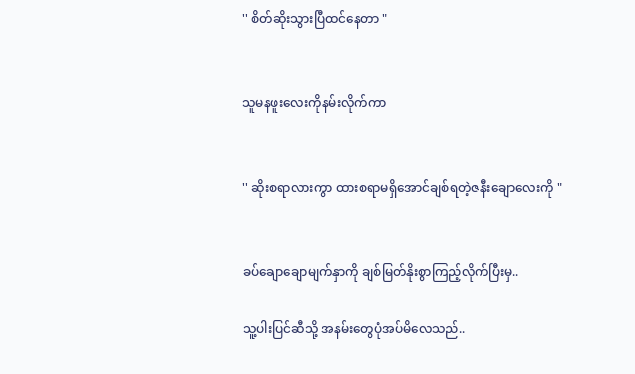'' စိတ်ဆိုးသွားပြီထင်နေတာ "


သူမနဖူးလေးကိုနမ်းလိုက်ကာ


'' ဆိုးစရာလားကွာ ထားစရာမရှိအောင်ချစ်ရတဲ့ဇနီးချောလေးကို "


ခပ်ချောချောမျက်နှာကို ချစ်မြတ်နိုးစွာကြည့်လိုက်ပြီးမှ..

သူ့ပါးပြင်ဆီသို့ အနမ်းတွေပုံအပ်မိလေသည်..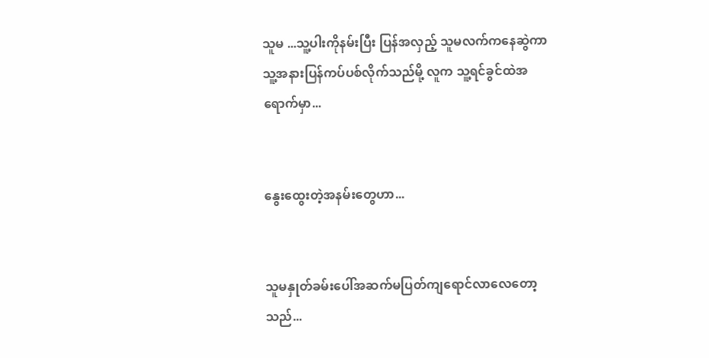သူမ ...သူ့ပါးကိုနမ်းပြီး ပြန်အလှည့် သူမလက်ကနေဆွဲကာ သူ့အနားပြန်ကပ်ပစ်လိုက်သည်မို့ လူက သူ့ရင်ခွင်ထဲအရောက်မှာ...


နွေးထွေးတဲ့အနမ်းတွေဟာ...


သူမနှုတ်ခမ်းပေါ်အဆက်မပြတ်ကျရောင်လာလေတော့သည်...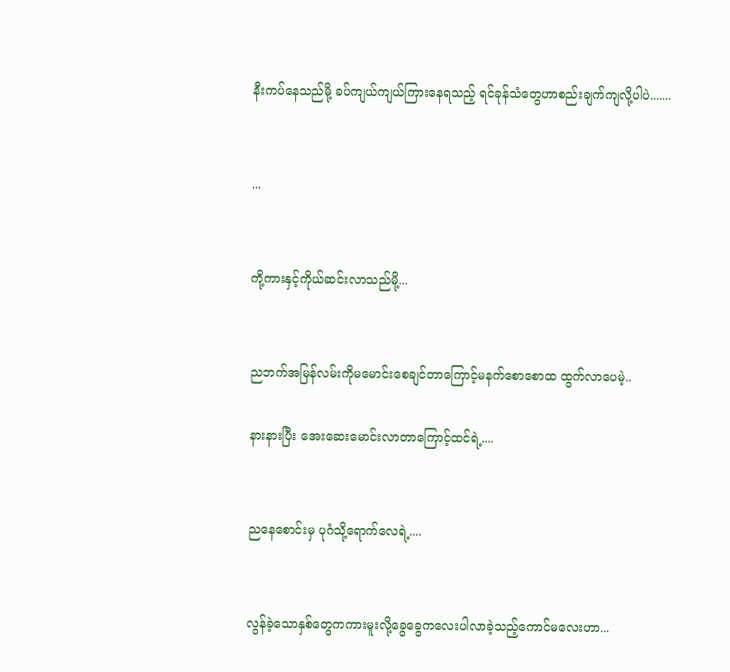နီးကပ်နေသည်မို့ ခပ်ကျယ်ကျယ်ကြားနေရသည့် ရင်ခုန်သံတွေဟာစည်းချက်ကျလို့ပါပဲ.......


...


ကို့ကားနှင့်ကိုယ်ဆင်းလာသည်မို့...


ညဘက်အမြန်လမ်းကိုမမောင်းစေချင်တာကြောင့်မနက်စောစောထ ထွက်လာပေမဲ့..

နားနားပြီး အေးဆေးမောင်းလာတာကြောင့်ထင်ရဲ့....


ညနေစောင်းမှ ပုဂံသို့ရောက်လေရဲ့....


လွန်ခဲ့သောနှစ်တွေကကားမူးလို့ခွေခွေကလေးပါလာခဲ့သည့်ကောင်မလေးဟာ...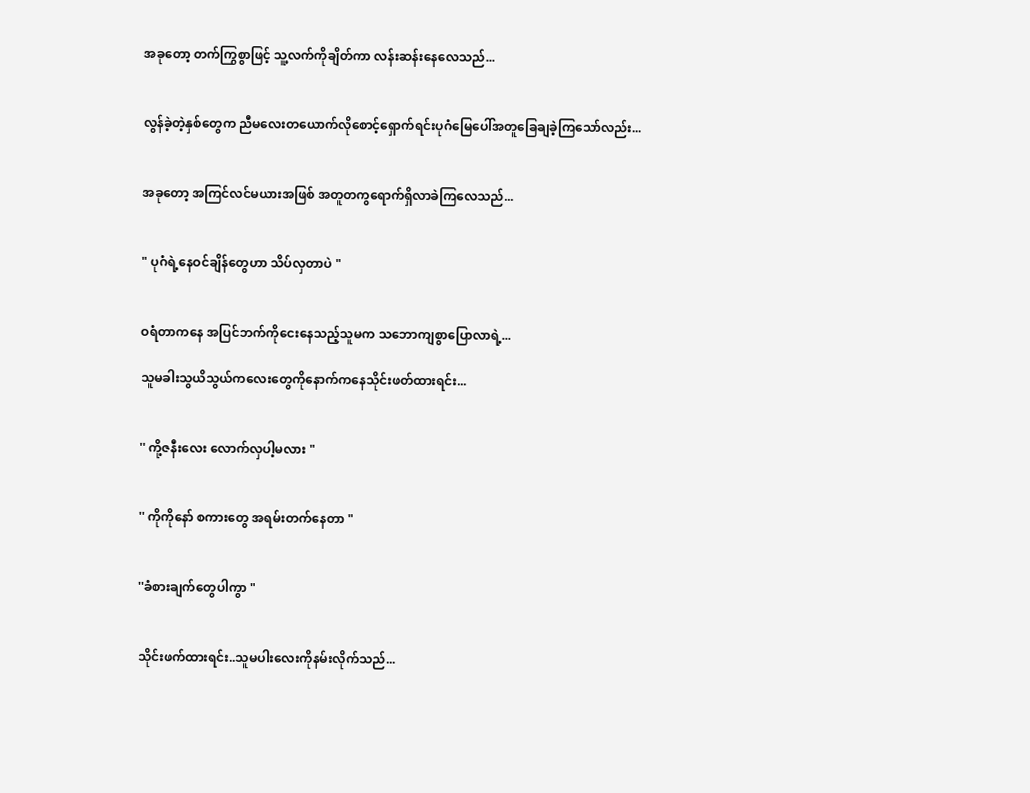အခုတော့ တက်ကြွစွာဖြင့် သူ့လက်ကိုချိတ်ကာ လန်းဆန်းနေလေသည်...


လွန်ခဲ့တဲ့နှစ်တွေက ညီမလေးတယောက်လိုစောင့်ရှောက်ရင်းပုဂံမြေပေါ်အတူခြေချခဲ့ကြသော်လည်း...


အခုတော့ အကြင်လင်မယားအဖြစ် အတူတကွရောက်ရှိလာခဲကြလေသည်...


" ပုဂံရဲ့နေဝင်ချိန်တွေဟာ သိပ်လှတာပဲ "


ဝရံတာကနေ အပြင်ဘက်ကိုငေးနေသည့်သူမက သဘောကျစွာပြောလာရဲ့...

သူမခါးသွယိသွယ်ကလေးတွေကိုနောက်ကနေသိုင်းဖတ်ထားရင်း...


'' ကို့ဇနီးလေး လောက်လှပါ့မလား "


'' ကိုကိုနော် စကားတွေ အရမ်းတက်နေတာ "


''ခံစားချက်တွေပါကွာ "


သိုင်းဖက်ထားရင်း..သူမပါးလေးကိုနမ်းလိုက်သည်...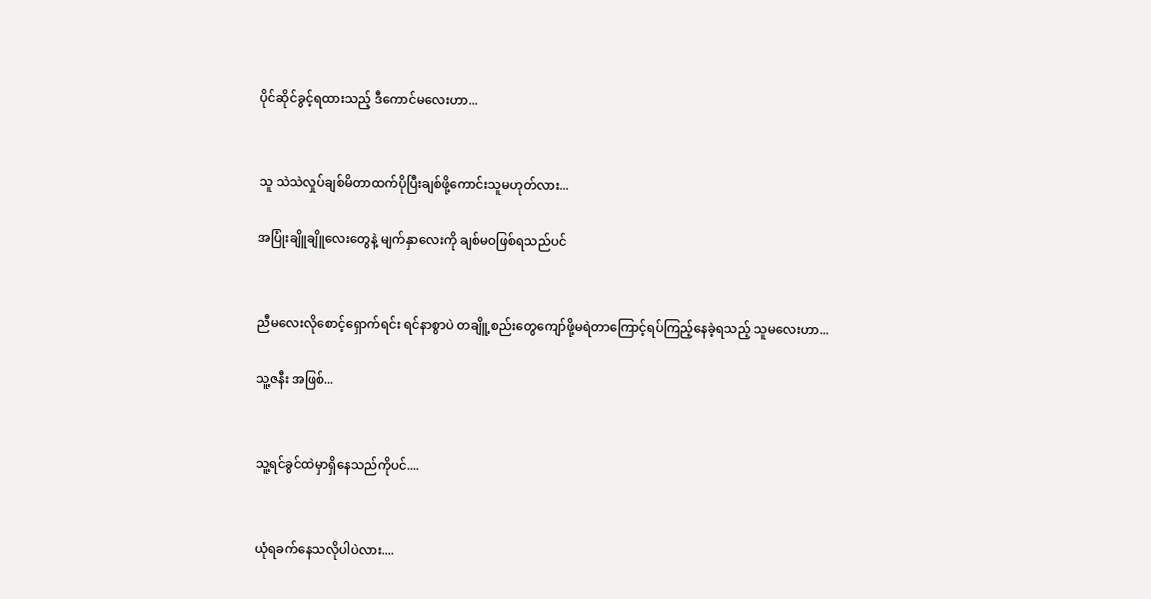ပိုင်ဆိုင်ခွင့်ရထားသည့် ဒီကောင်မလေးဟာ...


သူ သဲသဲလှုပ်ချစ်မိတာထက်ပိုပြီးချစ်ဖို့ကောင်းသူမဟုတ်လား...

အပြုံးချိူချိူလေးတွေနဲ့ မျက်နှာလေးကို ချစ်မဝဖြစ်ရသည်ပင်


ညီမလေးလိုစောင့်ရှောက်ရင်း ရင်နာစွာပဲ တချိူ့စည်းတွေကျော်ဖို့မရဲတာကြောင့်ရပ်ကြည့်နေခဲ့ရသည့် သူမလေးဟာ...

သူ့ဇနီး အဖြစ်...


သူ့ရင်ခွင်ထဲမှာရှိနေသည်ကိုပင်....


ယုံရခက်နေသလိုပါပဲလား....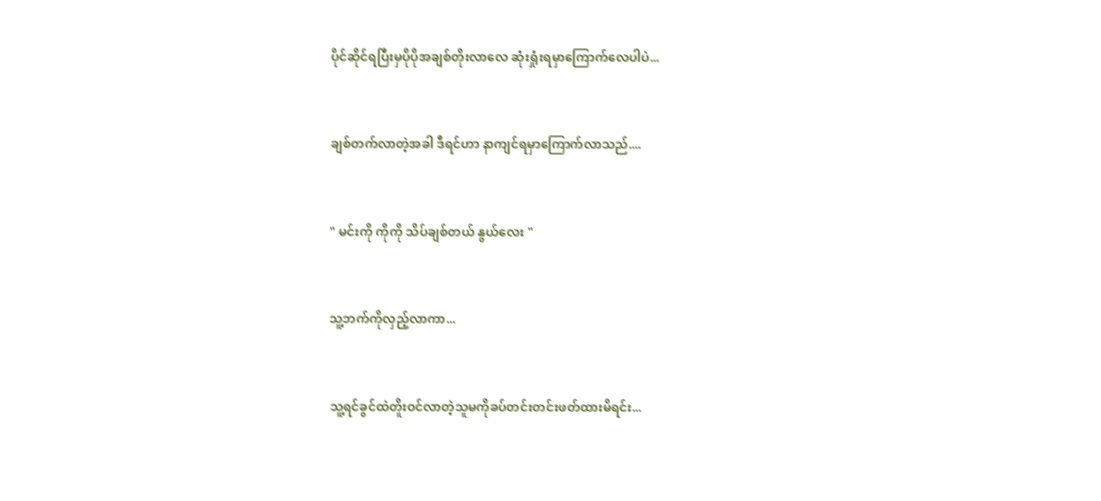ပိုင်ဆိုင်ရပြီးမှပိုပိုအချစ်တိုးလာလေ ဆုံးရှုံးရမှာကြောက်လေပါပဲ...


ချစ်တက်လာတဲ့အခါ ဒီရင်ဟာ နာကျင်ရမှာကြောက်လာသည်....


" မင်းကို ကိုကို သိပ်ချစ်တယ် နွယ်လေး "


သူ့ဘက်ကိုလှည့်လာကာ...


သူ့ရင်ခွင်ထဲတိူးဝင်လာတဲ့သူမကိုခပ်တင်းတင်းဖတ်ထားမိရင်း...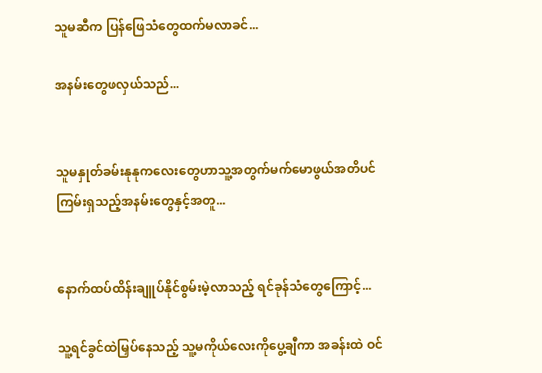သူမဆီက ပြန်ဖြေသံတွေထက်မလာခင်...

အနမ်းတွေဖလှယ်သည်...


သူမနှုတ်ခမ်းနုနုကလေးတွေဟာသူ့အတွက်မက်မောဖွယ်အတိပင် ကြမ်းရှသည့်အနမ်းတွေနှင့်အတူ...


နောက်ထပ်ထိန်းချူပ်နိုင်စွမ်းမဲ့လာသည့် ရင်ခုန်သံတွေကြောင့်...

သူ့ရင်ခွင်ထဲမြှပ်နေသည့် သူ့မကိုယ်လေးကိုပွေ့ချီကာ အခန်းထဲ ဝင်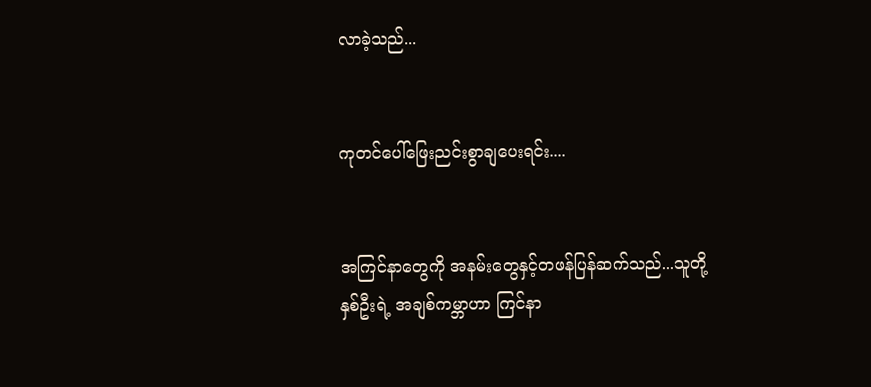လာခဲ့သည်...


ကုတင်ပေါ်ဖြေးညင်းစွာချပေးရင်း....


အကြင်နာတွေကို အနမ်းတွေနှင့်တဖန်ပြန်ဆက်သည်...သူတို့နှစ်ဦးရဲ့ အချစ်ကမ္ဘာဟာ ကြင်နာ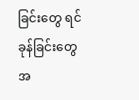ခြင်းတွေ ရင်ခုန်ခြင်းတွေအ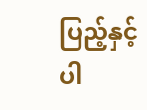ပြည့်နှင့်ပါ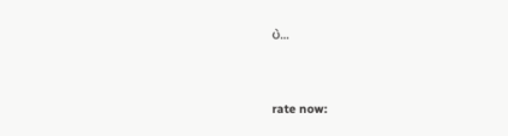ပဲ...


rate now: